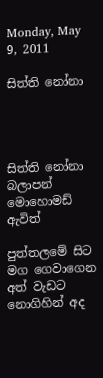Monday, May 9, 2011

සිත්ති නෝනා




සිත්ති නෝනා
බලාපන්
මොහොමඩ් ඇවිත්

පුත්තලමේ සිට
මග ගෙවාගෙන
අත් වැඩට නොගිහින් අද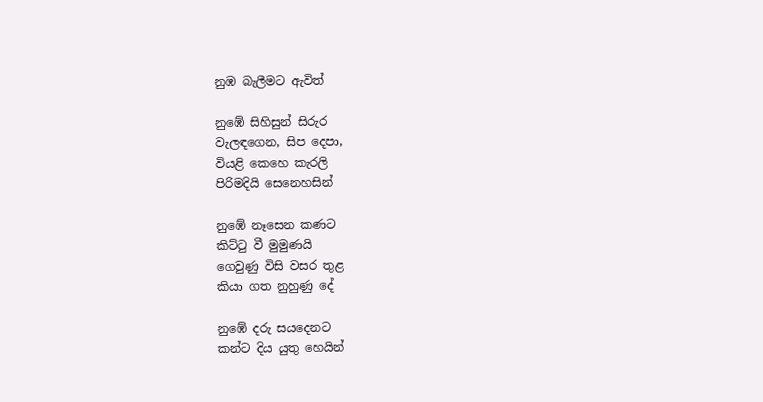නුඹ බැලීමට ඇවිත්

නුඹේ සිහිසුන් සිරුර
වැලඳගෙන, සිප දෙපා,
වියළි කෙහෙ කැරලි
පිරිමදියි සෙනෙහසින්

නුඹේ නෑසෙන කණට
කිට්ටු වී මුමුණයි
ගෙවුණු විසි වසර තුළ
කියා ගත නුහුණු දේ

නුඹේ දරු සයදෙනට
කන්ට දිය යුතු හෙයින්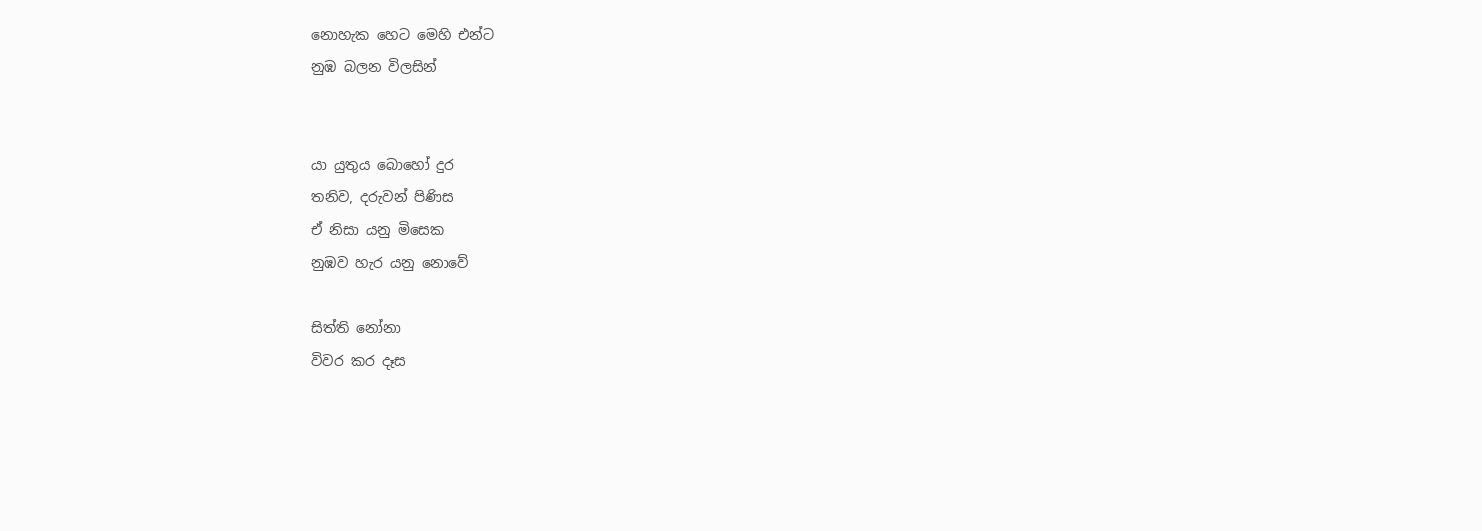නොහැක හෙට මෙහි එන්ට
නුඹ බලන විලසින්


යා යුතුය බොහෝ දුර
තනිව, දරුවන් පිණිස
ඒ නිසා යනු මිසෙක
නුඹව හැර යනු නොවේ

සිත්ති නෝනා
විවර කර දෑස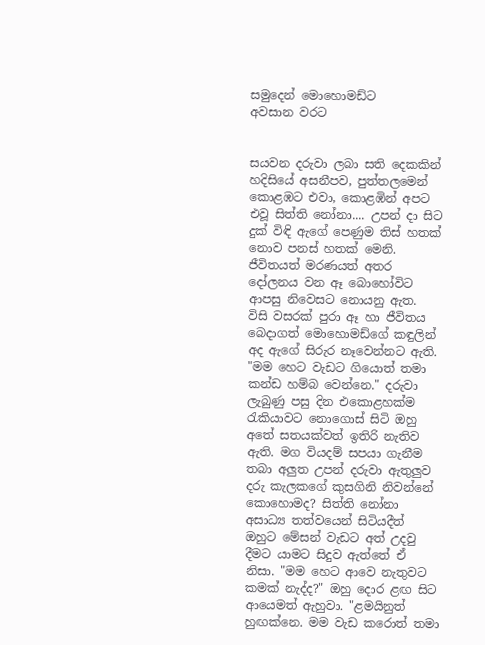සමුදෙන් මොහොමඩ්ට
අවසාන වරට


සයවන දරුවා ලබා සති දෙකකින් හදිසියේ අසනීපව, පුත්තලමෙන් කොළඹට එවා, කොළඹින් අපට එවූ සිත්ති නෝනා.... උපන් දා සිට දුක් විඳි ඇගේ පෙණුම තිස් හතක් නොව පනස් හතක් මෙනි. ජීවිතයත් මරණයත් අතර දෝලනය වන ඈ බොහෝවිට ආපසු නිවෙසට නොයනු ඇත.
විසි වසරක් පුරා ඈ හා ජීවිතය බෙදාගත් මොහොමඩ්ගේ කඳුලින් අද ඇගේ සිරුර නෑවෙන්නට ඇති.
"මම හෙට වැඩට ගියොත් තමා කන්ඩ හම්බ වෙන්නෙ." දරුවා ලැබුණු පසු දින එකොළහක්ම රැකියාවට නොගොස් සිටි ඔහු අතේ සතයක්වත් ඉතිරි නැතිව ඇති. මග වියදම් සපයා ගැනීම තබා අලුත උපන් දරුවා ඇතුලුව දරු කැලකගේ කුසගිනි නිවන්නේ කොහොමද? සිත්ති නෝනා අසාධ්‍ය තත්වයෙන් සිටියදීත් ඔහුට මේසන් වැඩට අත් උදවු දීමට යාමට සිදුව ඇත්තේ ඒ නිසා. "මම හෙට ආවෙ නැතුවට කමක් නැද්ද?" ඔහු දොර ළඟ සිට ආයෙමත් ඇහුවා. "ළමයිනුත් හුඟක්නෙ. මම වැඩ කරොත් තමා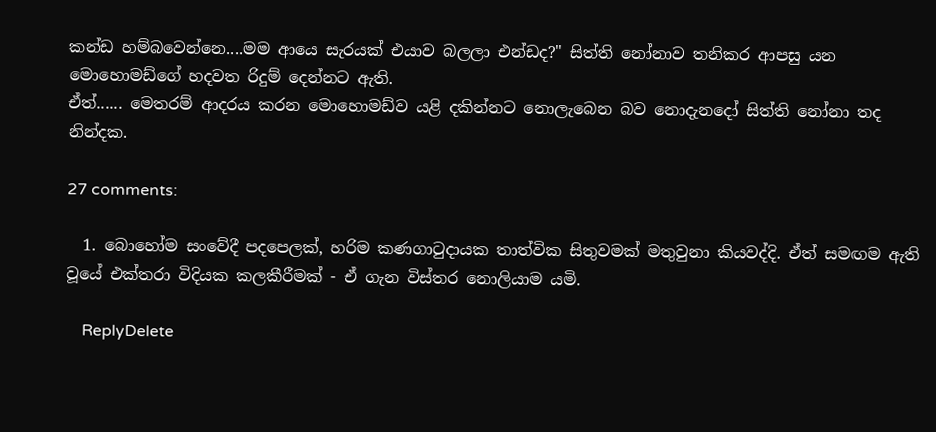කන්ඩ හම්බවෙන්නෙ....මම ආයෙ සැරයක් එයාව බලලා එන්ඩද?" සිත්ති නෝනාව තනිකර ආපසු යන මොහොමඩ්ගේ හදවත රිදුම් දෙන්නට ඇති.
ඒත්...... මෙතරම් ආදරය කරන මොහොමඩ්ව යළි දකින්නට නොලැබෙන බව නොදැනදෝ සිත්ති නෝනා තද නින්දක.

27 comments:

  1. බොහෝම සංවේදී පදපෙලක්, හරිම කණගාටුදායක තාත්වික සිතුවමක් මතුවුනා කියවද්දි. ඒත් සමඟම ඇති වූයේ එක්තරා විදියක කලකීරීමක් - ඒ ගැන විස්තර නොලියාම යමි.

    ReplyDelete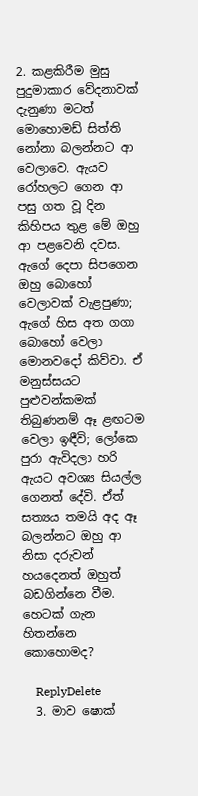2. කළකිරීම මුසු පුදුමාකාර වේදනාවක් දැනුණා මටත් මොහොමඩ් සිත්ති නෝනා බලන්නට ආ වෙලාවෙ. ඇයව රෝහලට ගෙන ආ පසු ගත වූ දින කිහිපය තුළ මේ ඔහු ආ පළවෙනි දවස. ඇගේ දෙපා සිපගෙන ඔහු බොහෝ වෙලාවක් වැළපුණා; ඇගේ හිස අත ගගා බොහෝ වෙලා මොනවදෝ කිව්වා. ඒ මනුස්සයට පුළුවන්කමක් තිබුණනම් ඈ ළඟටම වෙලා ඉඳීවි; ලෝකෙ පුරා ඇවිදලා හරි ඇයට අවශ්‍ය සියල්ල ගෙනත් දේවි. ඒත් සත්‍යය තමයි අද ඈ බලන්නට ඔහු ආ නිසා දරුවන් හයදෙනත් ඔහුත් බඩගින්නෙ වීම. හෙටක් ගැන හිතන්නෙ කොහොමද?

    ReplyDelete
  3. මාව ෂොක්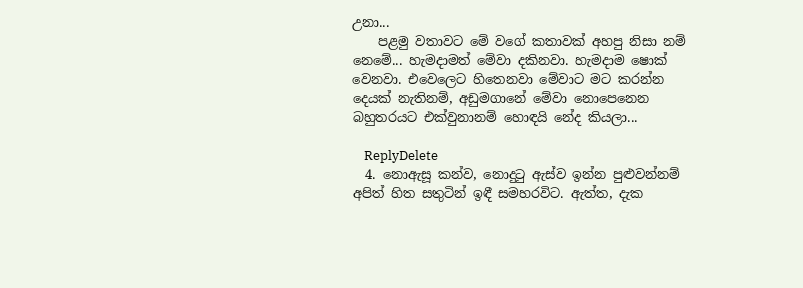උනා...
    පළමු වතාවට මේ වගේ කතාවක් අහපු නිසා නම් නෙමේ... හැමදාමත් මේවා දකිනවා. හැමදාම ෂොක් වෙනවා. එවෙලෙට හිතෙනවා මේවාට මට කරන්න දෙයක් නැතිනම්, අඩුමගානේ මේවා නොපෙනෙන බහුතරයට එක්වුනානම් හොඳයි නේද කියලා...

    ReplyDelete
  4. නොඇසූ කන්ව, නොදුටු ඇස්ව ඉන්න පුළුවන්නම් අපිත් හිත සතුටින් ඉඳී සමහරවිට. ඇත්ත, දැක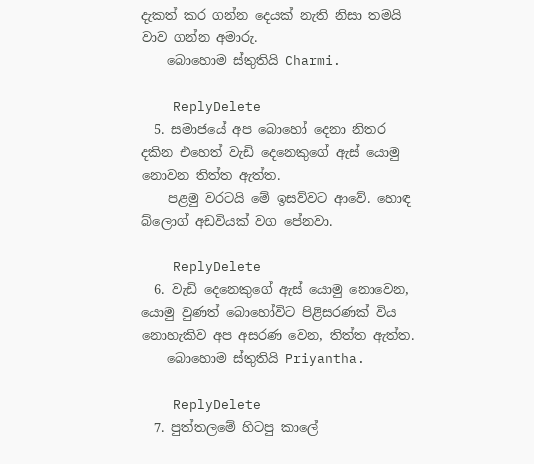දැකත් කර ගන්න දෙයක් නැති නිසා තමයි වාව ගන්න අමාරු.
    බොහොම ස්තුතියි Charmi.

    ReplyDelete
  5. සමාජයේ අප බොහෝ දෙනා නිතර දකින එහෙත් වැඩි දෙනෙකුගේ ඇස් යොමු නොවන තිත්ත ඇත්ත.
    පළමු වරටයි මේ ඉසව්වට ආවේ. හොඳ බ්ලොග් අඩවියක් වග පේනවා.

    ReplyDelete
  6. වැඩි දෙනෙකුගේ ඇස් යොමු නොවෙන, යොමු වුණත් බොහෝවිට පිළිසරණක් විය නොහැකිව අප අසරණ වෙන, තිත්ත ඇත්ත.
    බොහොම ස්තුතියි Priyantha.

    ReplyDelete
  7. පුත්තලමේ හිටපු කාලේ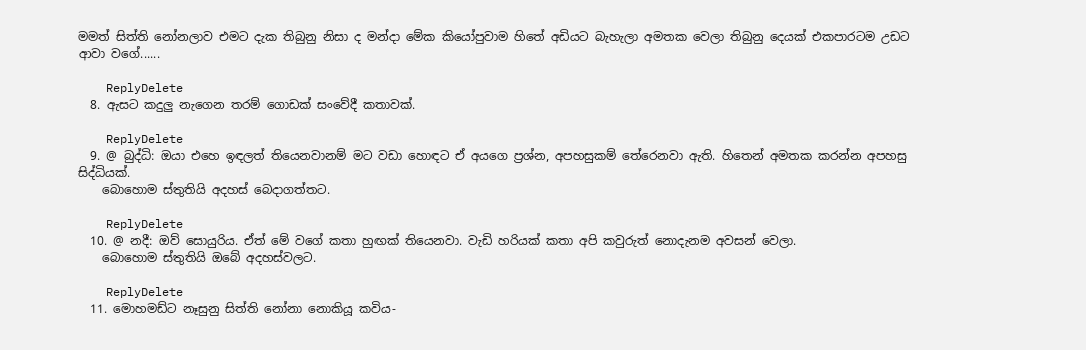මමත් සිත්ති නෝනලාව එමට දැක තිබුනු නිසා ද මන්දා මේක කියෝපුවාම හිතේ අඩියට බැහැලා අමතක වෙලා තිබුනු දෙයක් එකපාරටම උඩට ආවා වගේ......

    ReplyDelete
  8. ඇසට කදුලු නැගෙන තරම් ගොඩක් සංවේදී කතාවක්.

    ReplyDelete
  9. @ බුද්ධි: ඔයා එහෙ ඉඳලත් තියෙනවානම් මට වඩා හොඳට ඒ අයගෙ ප්‍රශ්න, අපහසුකම් තේරෙනවා ඇති. හිතෙන් අමතක කරන්න අපහසු සිද්ධියක්.
    බොහොම ස්තුතියි අදහස් බෙදාගත්තට.

    ReplyDelete
  10. @ නදී: ඔව් සොයුරිය. ඒත් මේ වගේ කතා හුඟක් තියෙනවා. වැඩි හරියක් කතා අපි කවුරුත් නොදැනම අවසන් වෙලා.
    බොහොම ස්තුතියි ඔබේ අදහස්වලට.

    ReplyDelete
  11. මොහමඩ්ට නෑසුනු සිත්ති නෝනා නොකියූ කවිය-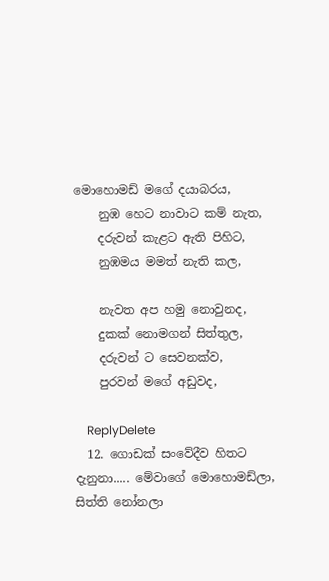මොහොමඩ් මගේ දයාබරය,
    නුඹ හෙට නාවාට කම් නැත,
    දරුවන් කැළට ඇති පිහිට,
    නුඹමය මමත් නැති කල,

    නැවත අප හමු නොවුනද,
    දුකක් නොමගන් සිත්තුල,
    දරුවන් ට සෙවනක්ව,
    පුරවන් මගේ අඩුවද,

    ReplyDelete
  12. ගොඩක් සංවේදීව හිතට දැනුනා..... මේවාගේ මොහොමඩ්ලා, සිත්ති නෝනලා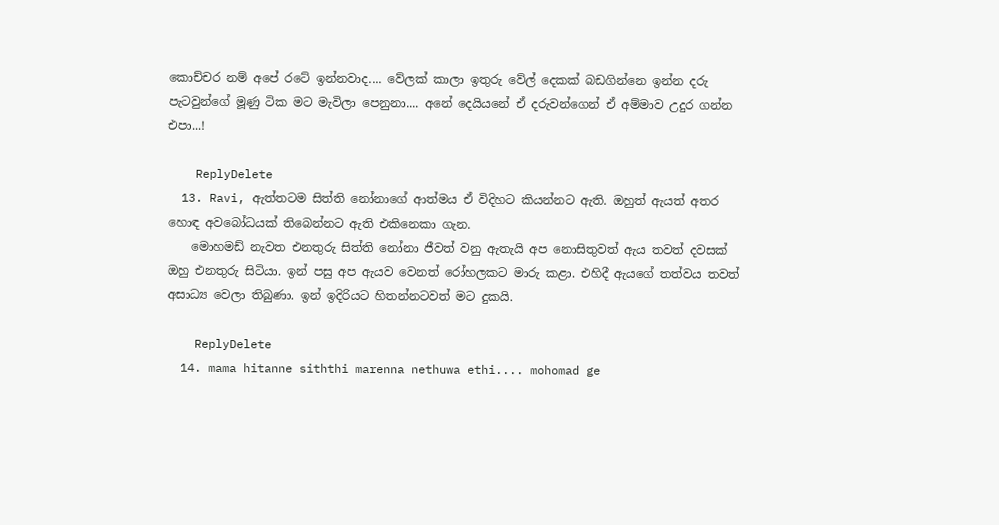කොච්චර නම් අපේ රටේ ඉන්නවාද.... වේලක් කාලා ඉතුරු වේල් දෙකක් බඩගින්නෙ ඉන්න දරු පැටවුන්ගේ මූණු ටික මට මැවිලා පෙනුනා.... අනේ දෙයියනේ ඒ දරුවන්ගෙන් ඒ අම්මාව උදුර ගන්න එපා...!

    ReplyDelete
  13. Ravi, ඇත්තටම සිත්ති නෝනාගේ ආත්මය ඒ විදිහට කියන්නට ඇති. ඔහුත් ඇයත් අතර හොඳ අවබෝධයක් තිබෙන්නට ඇති එකිනෙකා ගැන.
    මොහමඩ් නැවත එනතුරු සිත්ති නෝනා ජීවත් වනු ඇතැයි අප නොසිතුවත් ඇය තවත් දවසක් ඔහු එනතුරු සිටියා. ඉන් පසු අප ඇයව වෙනත් රෝහලකට මාරු කළා. එහිදී ඇයගේ තත්වය තවත් අසාධ්‍ය වෙලා තිබුණා. ඉන් ඉදිරියට හිතන්නටවත් මට දුකයි.

    ReplyDelete
  14. mama hitanne siththi marenna nethuwa ethi.... mohomad ge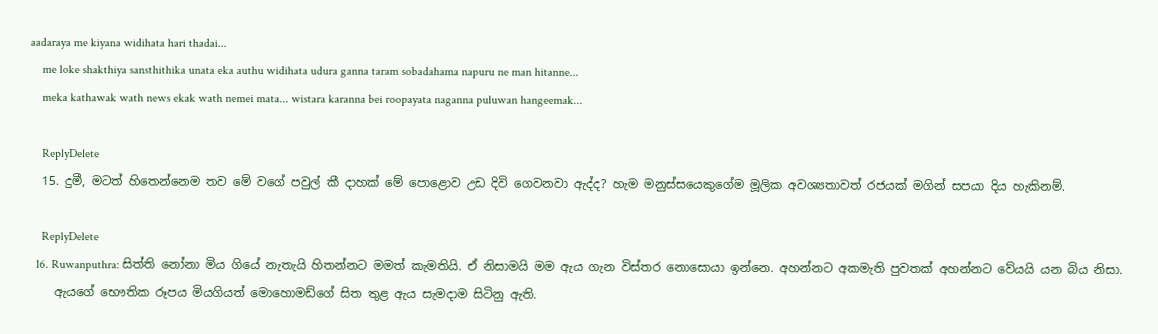aadaraya me kiyana widihata hari thadai...
    me loke shakthiya sansthithika unata eka authu widihata udura ganna taram sobadahama napuru ne man hitanne...
    meka kathawak wath news ekak wath nemei mata... wistara karanna bei roopayata naganna puluwan hangeemak...

    ReplyDelete
  15. දුමී, මටත් හිතෙන්නෙම තව මේ වගේ පවුල් කී දාහක් මේ පොළොව උඩ දිවි ගෙවනවා ඇද්ද? හැම මනුස්සයෙකුගේම මූලික අවශ්‍යතාවත් රජයක් මගින් සපයා දිය හැකිනම්.

    ReplyDelete
  16. Ruwanputhra: සිත්ති නෝනා මිය ගියේ නැතැයි හිතන්නට මමත් කැමතියි. ඒ නිසාමයි මම ඇය ගැන විස්තර නොසොයා ඉන්නෙ. අහන්නට අකමැති පුවතක් අහන්නට වේයයි යන බිය නිසා.
    ඇයගේ භෞතික රූපය මියගියත් මොහොමඩ්ගේ සිත තුළ ඇය සැමදාම සිටිනු ඇති.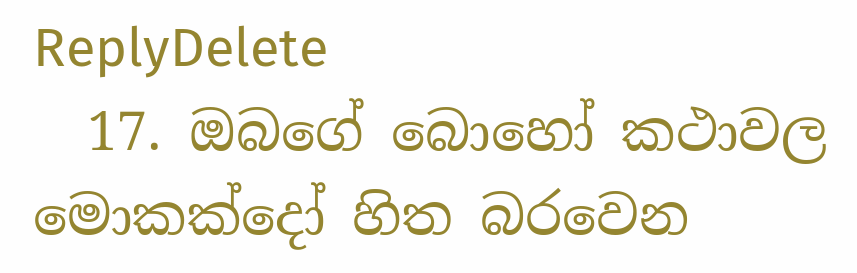ReplyDelete
  17. ඔබගේ බොහෝ කථාවල මොකක්දෝ හිත බරවෙන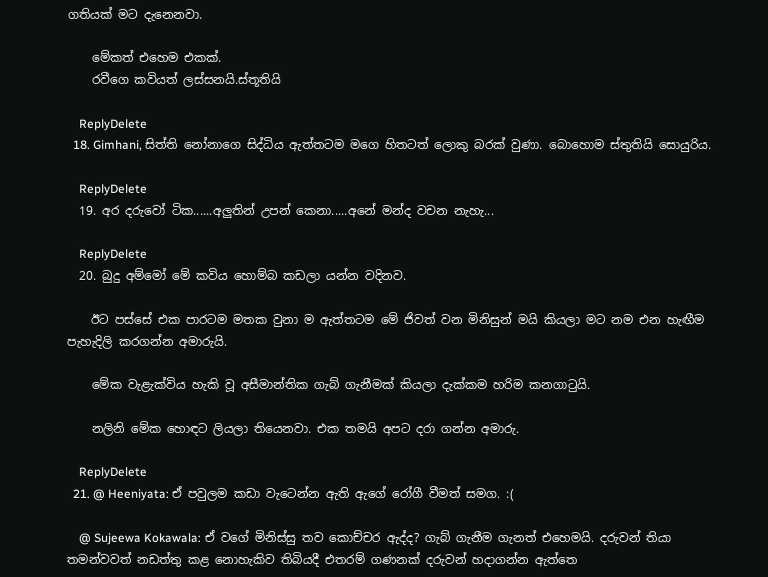ගතියක් මට දැනෙනවා.

    මේකත් එහෙම එකක්.
    රවීගෙ කවියත් ලස්සනයි.ස්තූතියි

    ReplyDelete
  18. Gimhani, සිත්ති නෝනාගෙ සිද්ධිය ඇත්තටම මගෙ හිතටත් ලොකු බරක් වුණා. බොහොම ස්තුතියි සොයුරිය.

    ReplyDelete
  19. අර දරුවෝ ටික......අලුතින් උපන් කෙනා.....අනේ මන්ද වචන නැහැ...

    ReplyDelete
  20. බුදු අම්මෝ මේ කවිය හොම්බ කඩලා යන්න වදිනව.

    ඊට පස්සේ එක පාරටම මතක වුනා ම ඇත්තටම මේ ජිවත් වන මිනිසුන් මයි කියලා මට නම එන හැඟීම පැහැදිලි කරගන්න අමාරුයි.

    මේක වැළැක්විය හැකි වූ අසීමාන්තික ගැබ් ගැනීමක් කියලා දැක්කම හරිම කනගාටුයි.

    නලිනි මේක හොඳට ලියලා තියෙනවා. එක තමයි අපට දරා ගන්න අමාරු.

    ReplyDelete
  21. @ Heeniyata: ඒ පවුලම කඩා වැටෙන්න ඇති ඇගේ රෝගී වීමත් සමග. :(

    @ Sujeewa Kokawala: ඒ වගේ මිනිස්සු තව කොච්චර ඇද්ද? ගැබ් ගැනීම ගැනත් එහෙමයි. දරුවන් තියා තමන්වවත් නඩත්තු කළ නොහැකිව තිබියදී එතරම් ගණනක් දරුවන් හදාගන්න ඇත්තෙ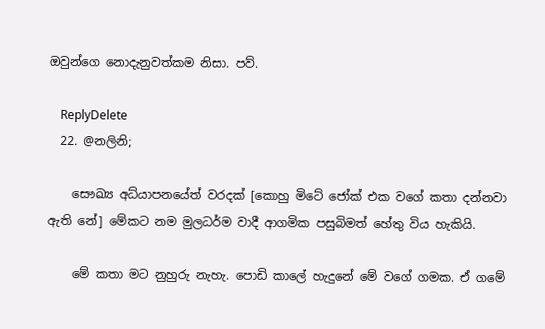ඔවුන්ගෙ නොදැනුවත්කම නිසා. පව්.

    ReplyDelete
  22. @නලිනි;

    සෞඛ්‍ය අධ්යාපනයේත් වරදක් [කොහු මිටේ ජෝක් එක වගේ කතා දන්නවා ඇති නේ] මේකට නම මුලධර්ම වාදී ආගමික පසුබිමත් හේතු විය හැකියි.

    මේ කතා මට නුහුරු නැහැ. පොඩි කාලේ හැදුනේ මේ වගේ ගමක. ඒ ගමේ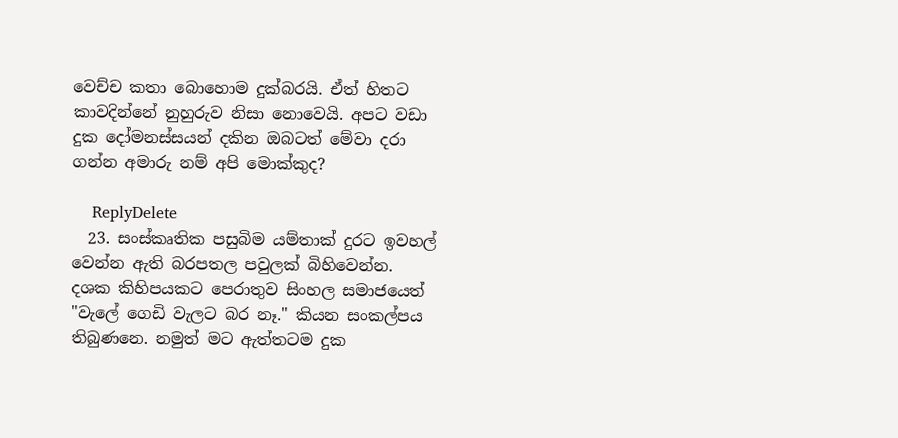වෙච්ච කතා බොහොම දුක්බරයි. ඒත් හිතට කාවදින්නේ නුහුරුව නිසා නොවෙයි. අපට වඩා දුක දෝමනස්සයන් දකින ඔබටත් මේවා දරා ගන්න අමාරු නම් අපි මොක්කුද?

    ReplyDelete
  23. සංස්කෘතික පසුබිම යම්තාක් දුරට ඉවහල් වෙන්න ඇති බරපතල පවුලක් බිහිවෙන්න. දශක කිහිපයකට පෙරාතුව සිංහල සමාජයෙත් "වැලේ ගෙඩි වැලට බර නෑ." කියන සංකල්පය තිබුණනෙ. නමුත් මට ඇත්තටම දුක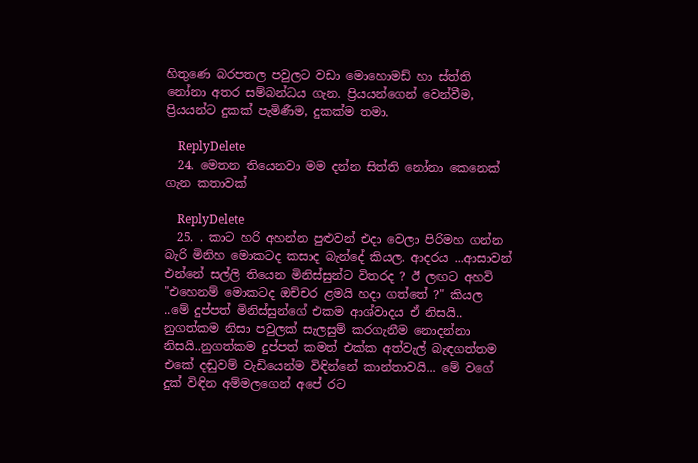හිතුණෙ බරපතල පවුලට වඩා මොහොමඩ් හා ස්ත්ති නෝනා අතර සම්බන්ධය ගැන. ප්‍රියයන්ගෙන් වෙන්වීම, ප්‍රියයන්ට දුකක් පැමිණීම, දුකක්ම තමා.

    ReplyDelete
  24. මෙතන තියෙනවා මම දන්න සිත්ති නෝනා කෙනෙක් ගැන කතාවක්

    ReplyDelete
  25. . කාට හරි අහන්න පුළුවන් එදා වෙලා පිරිමහ ගන්න බැරි මිනිහ මොකටද කසාද බැන්දේ කියල. ආදරය ...ආසාවන් එන්නේ සල්ලි තියෙන මිනිස්සුන්ට විතරද ? ඊ ලඟට අහවි "එහෙනම් මොකටද ඔච්චර ළමයි හදා ගත්තේ ?" කියල ..මේ දුප්පත් මිනිස්සුන්ගේ එකම ආශ්වාදය ඒ නිසයි.. නුගත්කම නිසා පවුලක් සැලසුම් කරගැනීම නොදන්නා නිසයි..නුගත්කම දුප්පත් කමත් එක්ක අත්වැල් බැඳගත්තම එකේ දඬුවම් වැඩියෙන්ම විඳින්නේ කාන්තාවයි... මේ වගේ දුක් විඳින අම්මලගෙන් අපේ රට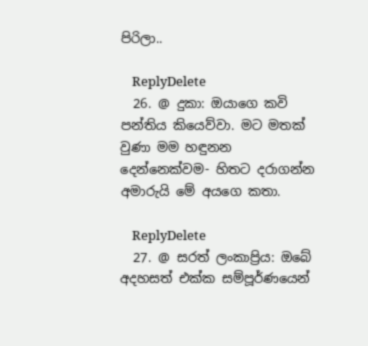පිරිලා..

    ReplyDelete
  26. @ දුකා: ඔයාගෙ කවි පන්තිය කියෙව්වා. මට මතක් වුණා මම හඳුනන දෙන්නෙක්වම- හිතට දරාගන්න අමාරුයි මේ අයගෙ කතා.

    ReplyDelete
  27. @ සරත් ලංකාප්‍රිය: ඔබේ අදහසත් එක්ක සම්පූර්ණයෙන්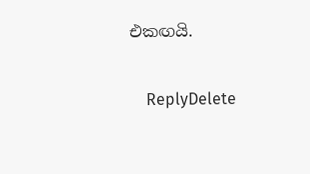එකඟයි.

    ReplyDelete